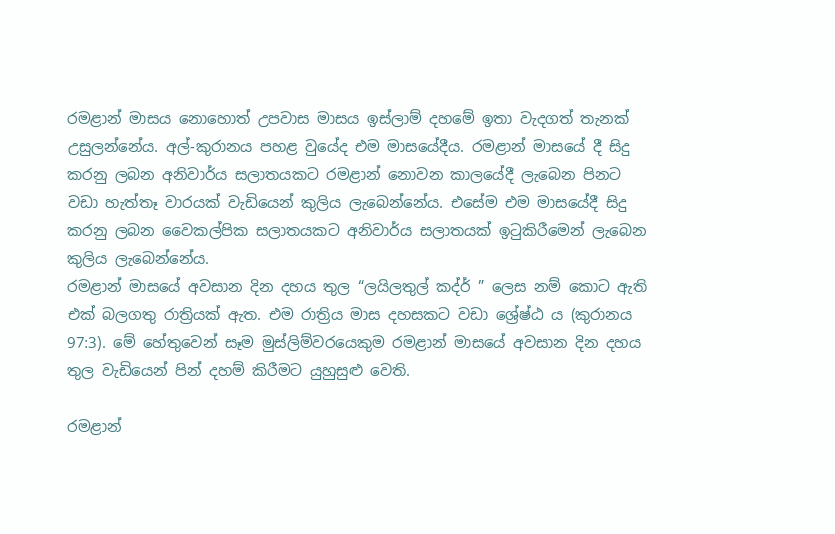රමළාන් මාසය නොහොත් උපවාස මාසය ඉස්ලාම් දහමේ ඉතා වැදගත් තැනක් උසුලන්නේය. අල්-කුරානය පහළ වුයේද එම මාසයේදීය. රමළාන් මාසයේ දී සිදු කරනු ලබන අනිවාර්ය සලාතයකට රමළාන් නොවන කාලයේදී ලැබෙන පිනට වඩා හැත්තෑ වාරයක් වැඩියෙන් කුලිය ලැබෙන්නේය. එසේම එම මාසයේදී සිදු කරනු ලබන වෛකල්පික සලාතයකට අනිවාර්ය සලාතයක් ඉටුකිරීමෙන් ලැබෙන කුලිය ලැබෙන්නේය.
රමළාන් මාසයේ අවසාන දින දහය තුල “ලයිලතුල් කද්ර් ” ලෙස නම් කොට ඇති එක් බලගතු රාත්‍රියක් ඇත. එම රාත්‍රිය මාස දහසකට වඩා ශ්‍රේෂ්ඨ ය (කුරානය 97:3). මේ හේතුවෙන් සෑම මුස්ලිම්වරයෙකුම රමළාන් මාසයේ අවසාන දින දහය තුල වැඩියෙන් පින් දහම් කිරීමට යුහුසුළු වෙති.

රමළාන්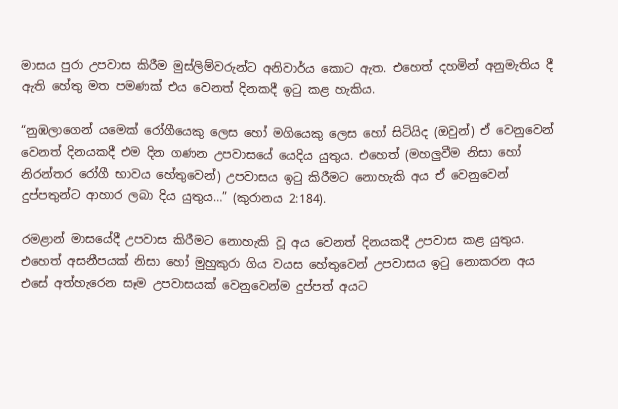මාසය පුරා උපවාස කිරීම මුස්ලිම්වරුන්ට අනිවාර්ය කොට ඇත. එහෙත් දහමින් අනුමැතිය දී ඇති හේතු මත පමණක් එය වෙනත් දිනකදී ඉටු කළ හැකිය.

“නුඹලාගෙන් යමෙක් රෝගීයෙකු ලෙස හෝ මගියෙකු ලෙස හෝ සිටියිද (ඔවුන්) ඒ වෙනුවෙන් වෙනත් දිනයකදී එම දින ගණන උපවාසයේ යෙදිය යුතුය. එහෙත් (මහලුවීම නිසා හෝ නිරන්තර රෝගී භාවය හේතුවෙන්) උපවාසය ඉටු කිරීමට නොහැකි අය ඒ වෙනුවෙන් දුප්පතුන්ට ආහාර ලබා දිය යුතුය…” (කුරානය 2:184).

රමළාන් මාසයේදී උපවාස කිරීමට නොහැකි වූ අය වෙනත් දිනයකදී උපවාස කළ යුතුය. එහෙත් අසනීපයක් නිසා හෝ මුහුකුරා ගිය වයස හේතුවෙන් උපවාසය ඉටු නොකරන අය එසේ අත්හැරෙන සෑම උපවාසයක් වෙනුවෙන්ම දුප්පත් අයට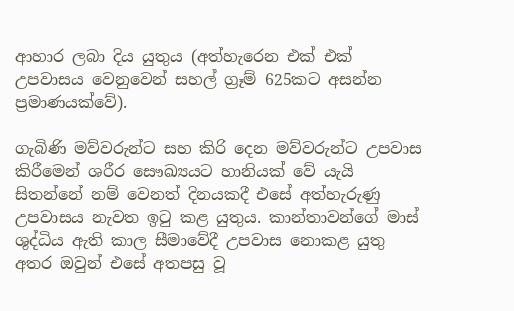ආහාර ලබා දිය යුතුය (අත්හැරෙන එක් එක් උපවාසය වෙනුවෙන් සහල් ග්‍රෑම් 625කට අසන්න ප්‍රමාණයක්වේ).

ගැබිණි මව්වරුන්ට සහ කිරි දෙන මව්වරුන්ට උපවාස කිරීමෙන් ශරීර සෞඛ්‍යයට හානියක් වේ යැයි සිතන්නේ නම් වෙනත් දිනයකදී එසේ අත්හැරුණු උපවාසය නැවත ඉටු කළ යුතුය. කාන්තාවන්ගේ මාස් ශුද්ධිය ඇති කාල සීමාවේදී උපවාස නොකළ යුතු අතර ඔවුන් එසේ අතපසු වූ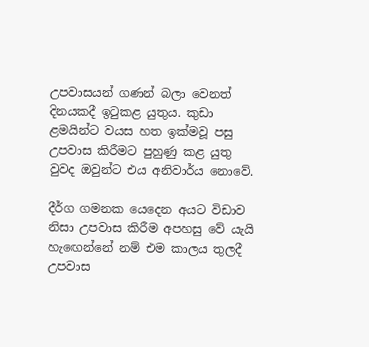උපවාසයන් ගණන් බලා වෙනත් දිනයකදී ඉටුකළ යුතුය. කුඩා ළමයින්ට වයස හත ඉක්මවූ පසු උපවාස කිරීමට පුහුණු කළ යුතු වුවද ඔවුන්ට එය අනිවාර්ය නොවේ.

දීර්ග ගමනක යෙදෙන අයට විඩාව නිසා උපවාස කිරීම අපහසු වේ යැයි හැඟෙන්නේ නම් එම කාලය තුලදී උපවාස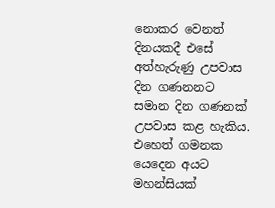නොකර වෙනත් දිනයකදී එසේ අත්හැරුණු උපවාස දින ගණනනට සමාන දින ගණනක් උපවාස කළ හැකිය. එහෙත් ගමනක යෙදෙන අයට මහන්සියක්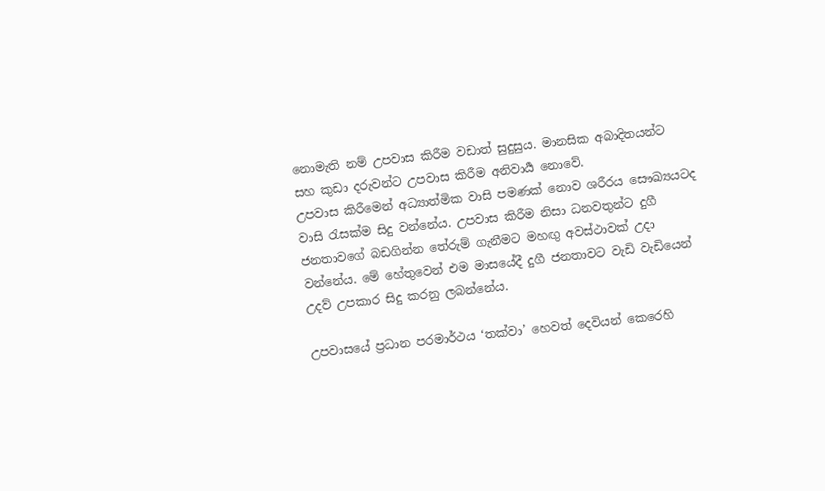නොමැති නම් උපවාස කිරීම වඩාත් සුදුසුය. මානසික අබාදිතයන්ට සහ කුඩා දරුවන්ට උපවාස කිරීම අනිවාර්‍ය නොවේ.
උපවාස කිරීමෙන් අධ්‍යාත්මික වාසි පමණක් නොව ශරීරය සෞඛ්‍යයටද වාසි රැසක්ම සිදු වන්නේය. උපවාස කිරීම නිසා ධනවතුන්ට දුගී ජනතාවගේ බඩගින්න තේරුම් ගැනීමට මහඟු අවස්ථාවක් උදා වන්නේය. මේ හේතුවෙන් එම මාසයේදී දුගී ජනතාවට වැඩි වැඩියෙන් උදව් උපකාර සිදු කරනු ලබන්නේය.

උපවාසයේ ප්‍රධාන පරමාර්ථය ‘තක්වා’ හෙවත් දෙවියන් කෙරෙහි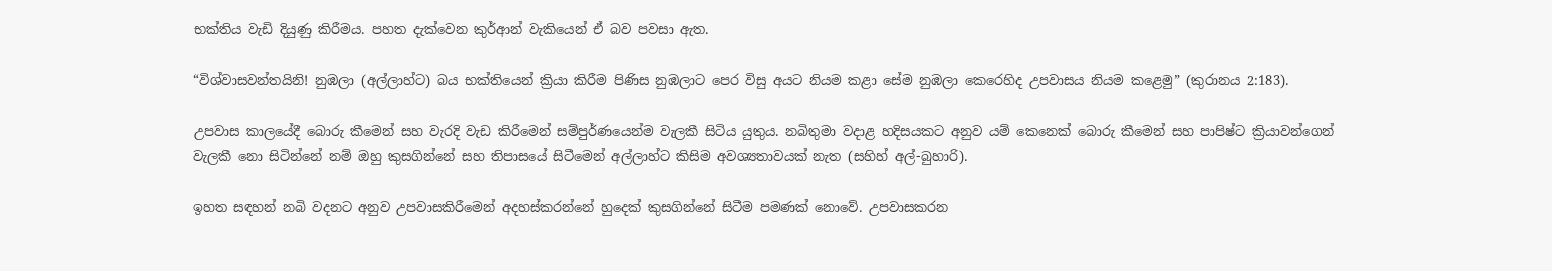භක්තිය වැඩි දියුණු කිරීමය. පහත දැක්වෙන කුර්ආන් වැකියෙන් ඒ බව පවසා ඇත.

“විශ්වාසවන්තයිනි! නුඹලා (අල්ලාහ්ට) බය භක්තියෙන් ක්‍රියා කිරීම පිණිස නුඹලාට පෙර විසු අයට නියම කළා සේම නුඹලා කෙරෙහිද උපවාසය නියම කළෙමු” (කුරානය 2:183).

උපවාස කාලයේදී බොරු කීමෙන් සහ වැරදි වැඩ කිරීමෙන් සම්පුර්ණයෙන්ම වැලකී සිටිය යුතුය. නබිතුමා වදාළ හදිසයකට අනුව යම් කෙනෙක් බොරු කීමෙන් සහ පාපිෂ්ට ක්‍රියාවන්ගෙන් වැලකී නො සිටින්නේ නම් ඔහු කුසගින්නේ සහ තිපාසයේ සිටීමෙන් අල්ලාහ්ට කිසිම අවශ්‍යතාවයක් නැත (සහිහ් අල්-බුහාරි).

ඉහත සඳහන් නබි වදනට අනුව උපවාසකිරීමෙන් අදහස්කරන්නේ හුදෙක් කුසගින්නේ සිටීම පමණක් නොවේ. උපවාසකරන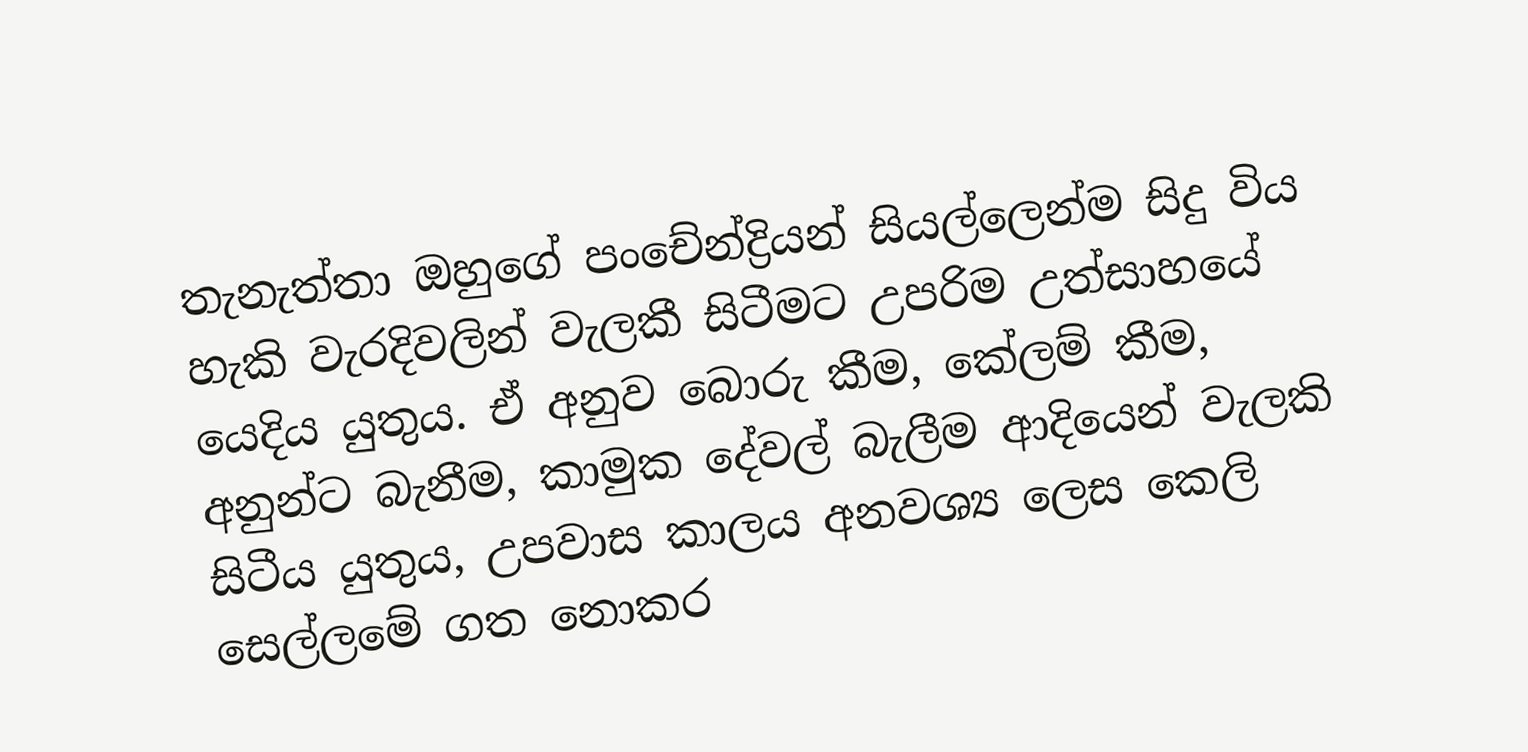තැනැත්තා ඔහුගේ පංචේන්ද්‍රියන් සියල්ලෙන්ම සිදු විය හැකි වැරදිවලින් වැලකී සිටීමට උපරිම උත්සාහයේ යෙදිය යුතුය. ඒ අනුව බොරු කීම, කේලම් කීම, අනුන්ට බැනීම, කාමුක දේවල් බැලීම ආදියෙන් වැලකි සිටීය යුතුය, උපවාස කාලය අනවශ්‍ය ලෙස කෙලි සෙල්ලමේ ගත නොකර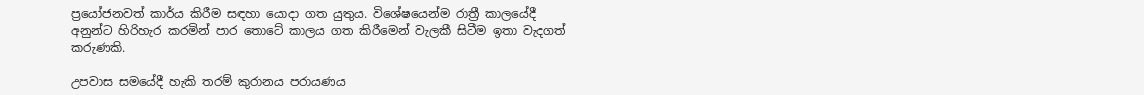ප්‍රයෝජනවත් කාර්ය කිරීම සඳහා යොදා ගත යුතුය. විශේෂයෙන්ම රාත්‍රී කාලයේදී අනුන්ට හිරිහැර කරමින් පාර තොටේ කාලය ගත කිරීමෙන් වැලකී සිටීම ඉතා වැදගත් කරුණකි.

උපවාස සමයේදී හැකි තරම් කුරානය පරායණය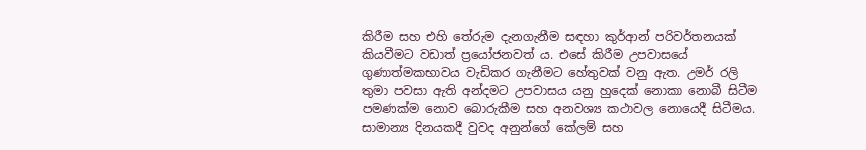කිරීම සහ එහි තේරුම දැනගැනීම සඳහා කුර්ආන් පරිවර්තනයක් කියවීමට වඩාත් ප්‍රයෝජනවත් ය. එසේ කිරීම උපවාසයේ ගුණාත්මකභාවය වැඩිකර ගැනීමට හේතුවක් වනු ඇත. උමර් රලි තුමා පවසා ඇති අන්දමට උපවාසය යනු හුදෙක් නොකා නොබී සිටීම පමණක්ම නොව බොරුකීම සහ අනවශ්‍ය කථාවල නොයෙදී සිටීමය. සාමාන්‍ය දිනයකදී වුවද අනුන්ගේ කේලම් සහ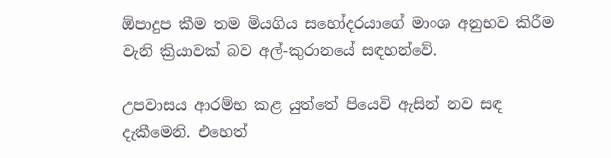ඕපාදුප කීම තම මියගිය සහෝදරයාගේ මාංශ අනුභව කිරීම වැනි ක්‍රියාවක් බව අල්-කුරානයේ සඳහන්වේ.

උපවාසය ආරම්භ කළ යුත්තේ පියෙවි ඇසින් නව සඳ දැකීමෙනි. එහෙත්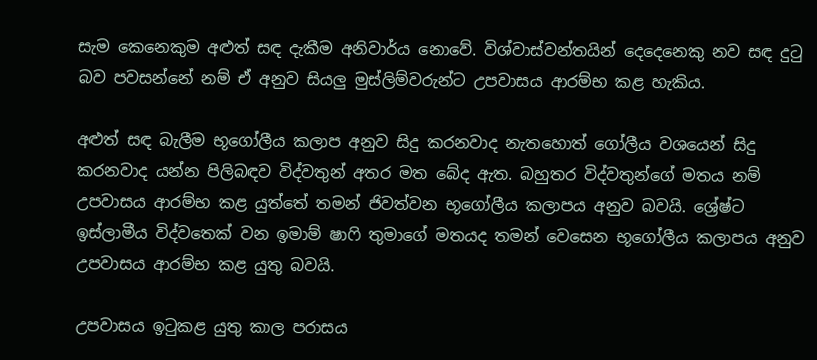සැම කෙනෙකුම අළුත් සඳ දැකීම අනිවාර්ය නොවේ. විශ්වාස්වන්තයින් දෙදෙනෙකු නව සඳ දුටු බව පවසන්නේ නම් ඒ අනුව සියලු මුස්ලිම්වරුන්ට උපවාසය ආරම්භ කළ හැකිය.

අළුත් සඳ බැලීම භූගෝලීය කලාප අනුව සිදු කරනවාද නැතහොත් ගෝලීය වශයෙන් සිදු කරනවාද යන්න පිලිබඳව විද්වතුන් අතර මත බේද ඇත. බහුතර විද්වතුන්ගේ මතය නම් උපවාසය ආරම්භ කළ යුත්තේ තමන් ජිවත්වන භූගෝලීය කලාපය අනුව බවයි. ශ්‍රේෂ්ට ඉස්ලාමීය විද්වතෙක් වන ඉමාම් ෂාෆි තුමාගේ මතයද තමන් වෙසෙන භූගෝලීය කලාපය අනුව උපවාසය ආරම්භ කළ යුතු බවයි.

උපවාසය ඉටුකළ යුතු කාල පරාසය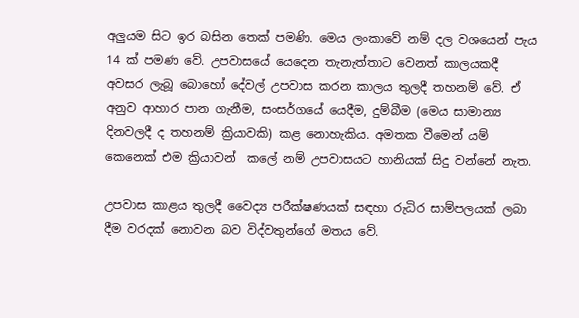අලුයම සිට ඉර බසින තෙක් පමණි. මෙය ලංකාවේ නම් දල වශයෙන් පැය 14 ක් පමණ වේ. උපවාසයේ යෙදෙන තැනැත්තාට වෙනත් කාලයකදී අවසර ලැබූ බොහෝ දේවල් උපවාස කරන කාලය තුලදී තහනම් වේ. ඒ අනුව ආහාර පාන ගැනීම, සංසර්ගයේ යෙදීම, දුම්බීම (මෙය සාමාන්‍ය දිනවලදී ද තහනම් ක්‍රියාවකි) කළ නොහැකිය. අමතක වීමෙන් යම් කෙනෙක් එම ක්‍රියාවන්  කලේ නම් උපවාසයට හානියක් සිදු වන්නේ නැත.

උපවාස කාළය තුලදී වෛද්‍ය පරීක්ෂණයක් සඳහා රුධිර සාම්පලයක් ලබා දීම වරදක් නොවන බව විද්වතුන්ගේ මතය වේ.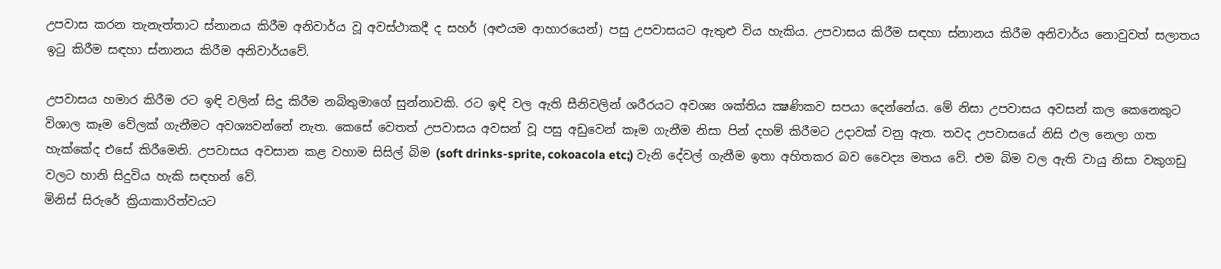උපවාස කරන තැනැත්තාට ස්නානය කිරීම අනිවාර්ය වූ අවස්ථාකදී ද සහර් (අළුයම ආහාරයෙන්) පසු උපවාසයට ඇතුළු විය හැකිය. උපවාසය කිරීම සඳහා ස්නානය කිරීම අනිවාර්ය නොවුවත් සලාතය ඉටු කිරීම සඳහා ස්නානය කිරීම අනිවාර්යවේ.

උපවාසය හමාර කිරීම රට ඉඳි වලින් සිදු කිරීම නබිතුමාගේ සුන්නාවකි. රට ඉඳි වල ඇති සීනිවලින් ශරීරයට අවශ්‍ය ශක්තිය ක්‍ෂණිකව සපයා දෙන්නේය. මේ නිසා උපවාසය අවසන් කල කෙනෙකුට විශාල කෑම වේලක් ගැනීමට අවශ්‍යවන්නේ නැත. කෙසේ වෙතත් උපවාසය අවසන් වූ පසු අඩුවෙන් කෑම ගැනීම නිසා පින් දහම් කිරීමට උදාවක් වනු ඇත. තවද උපවාසයේ නිසි ඵල නෙලා ගත හැක්කේද එසේ කිරීමෙනි. උපවාසය අවසාන කළ වහාම සිසිල් බිම (soft drinks-sprite, cokoacola etc;) වැනි දේවල් ගැනීම ඉතා අහිතකර බව වෛද්‍ය මතය වේ. එම බිම වල ඇති වායු නිසා වකුගඩු වලට හානි සිදුවිය හැකි සඳහන් වේ.
මිනිස් සිරුරේ ක්‍රියාකාරිත්වයට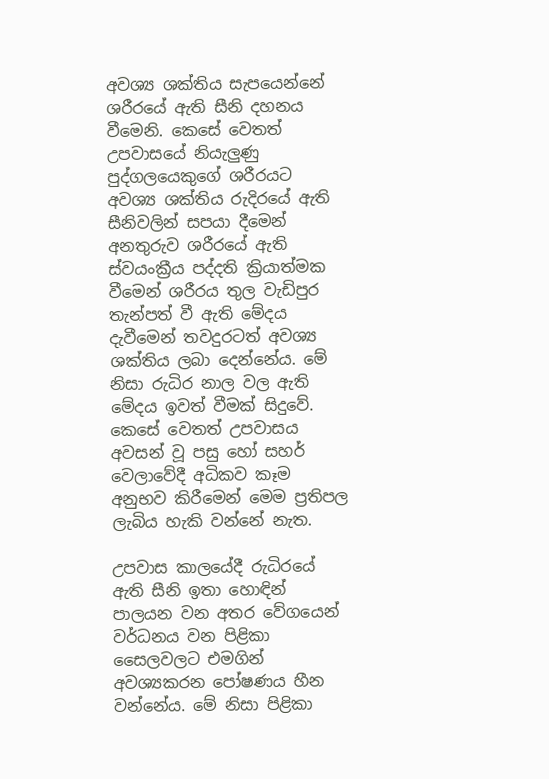අවශ්‍ය ශක්තිය සැපයෙන්නේ ශරීරයේ ඇති සීනි දහනය වීමෙනි. කෙසේ වෙතත් උපවාසයේ නියැලුණු පුද්ගලයෙකුගේ ශරීරයට අවශ්‍ය ශක්තිය රුදිරයේ ඇති සීනිවලින් සපයා දීමෙන් අනතුරුව ශරීරයේ ඇති ස්වයංක්‍රීය පද්දති ක්‍රියාත්මක වීමෙන් ශරීරය තුල වැඩිපුර තැන්පත් වී ඇති මේදය දැවීමෙන් තවදුරටත් අවශ්‍ය ශක්තිය ලබා දෙන්නේය. මේ නිසා රුධිර නාල වල ඇති මේදය ඉවත් වීමක් සිදුවේ. කෙසේ වෙතත් උපවාසය අවසන් වූ පසු හෝ සහර් වෙලාවේදී අධිකව කෑම අනුභව කිරීමෙන් මෙම ප්‍රතිපල ලැබිය හැකි වන්නේ නැත.

උපවාස කාලයේදී රුධිරයේ ඇති සීනි ඉතා හොඳින් පාලයන වන අතර වේගයෙන් වර්ධනය වන පිළිකා සෛලවලට එමගින් අවශ්‍යකරන පෝෂණය හීන වන්නේය. මේ නිසා පිළිකා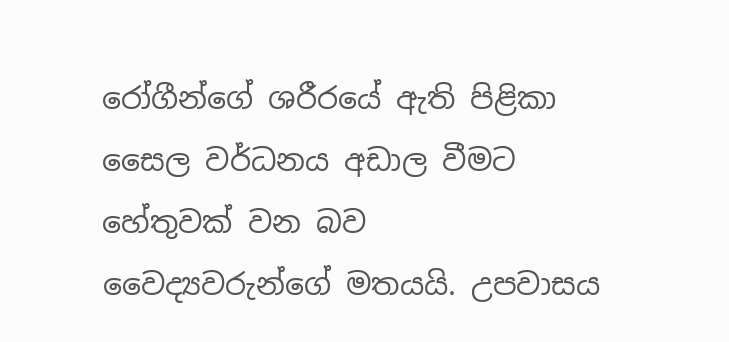රෝගීන්ගේ ශරීරයේ ඇති පිළිකා සෛල වර්ධනය අඩාල වීමට හේතුවක් වන බව වෛද්‍යවරුන්ගේ මතයයි. උපවාසය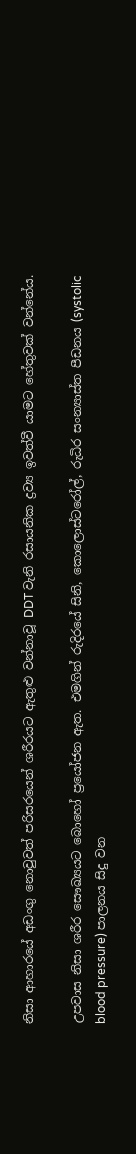නිසා ආහාරයේ අඩංගු නොවුවත් පරිසරයෙන් ශරීරයට ඇතුළු වන්නාවූ DDT වැනි රසායනික ද්‍රව්‍ය ඉවත්වී යාමට හේතුවක් වන්නේය.

උපවාස නිසා ශරීර සෞඛ්‍යයට බොහෝ ප්‍රයෝජන ඇත. එමගින් රුදිරයේ සිනි, කොලොස්ටරෝල්, රුධිර සංන්‍යාස්ත පීඩනය (systolic blood pressure) පාලනය සිදු වන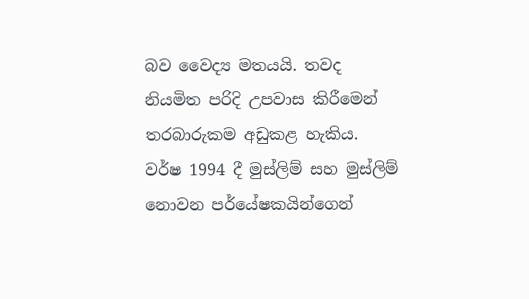බව වෛද්‍ය මතයයි. තවද නියමිත පරිදි උපවාස කිරීමෙන් තරබාරුකම අඩුකළ හැකිය. වර්ෂ 1994 දී මුස්ලිම් සහ මුස්ලිම් නොවන පර්යේෂකයින්ගෙන්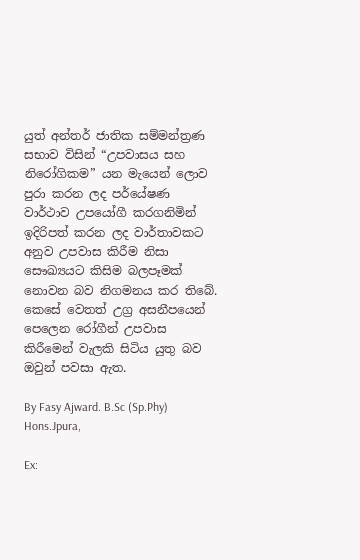යුත් අන්තර් ජාතික සම්මන්ත්‍රණ සභාව විසින් “උපවාසය සහ නිරෝගිකම” යන මැයෙන් ලොව පුරා කරන ලද පර්යේෂණ වාර්ථාව උපයෝගී කරගනිමින් ඉදිරිපත් කරන ලද වාර්තාවකට අනුව උපවාස කිරීම නිසා සෞඛ්‍යයට කිසිම බලපෑමක් නොවන බව නිගමනය කර තිබේ. කෙසේ වෙතත් උග්‍ර අසනීපයෙන් පෙලෙන රෝගීන් උපවාස කිරීමෙන් වැලකි සිටිය යුතු බව ඔවුන් පවසා ඇත.

By Fasy Ajward. B.Sc (Sp.Phy) Hons.Jpura,

Ex: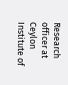Research officer at Ceylon Institute of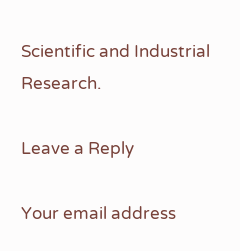Scientific and Industrial Research.

Leave a Reply

Your email address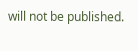will not be published.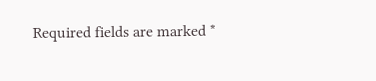Required fields are marked *